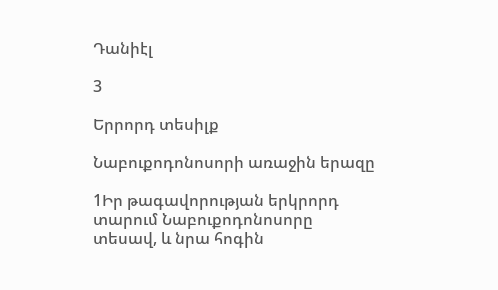Դանիէլ

3

Երրորդ տեսիլք

Նաբուքոդոնոսորի առաջին երազը

1Իր թագավորության երկրորդ տարում Նաբուքոդոնոսորը տեսավ, և նրա հոգին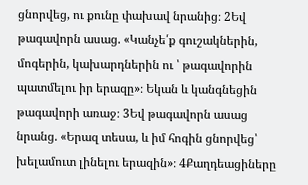ցնորվեց, ու քունը փախավ նրանից։ 2Եվ թագավորն ասաց. «Կանչե՛ք գուշակներին, մոգերին, կախարդներին ու ՝ թագավորին պատմելու իր երազը»։ Եկան և կանգնեցին թագավորի առաջ։ 3Եվ թագավորն ասաց նրանց. «Երազ տեսա, և իմ հոգին ցնորվեց՝ խելամուտ լինելու երազին»։ 4Քաղդեացիները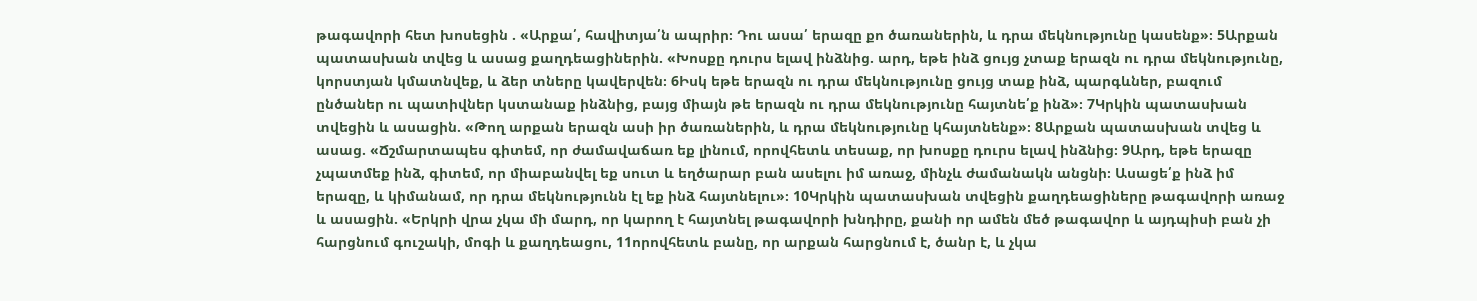թագավորի հետ խոսեցին . «Արքա՛, հավիտյա՛ն ապրիր։ Դու ասա՛ երազը քո ծառաներին, և դրա մեկնությունը կասենք»։ 5Արքան պատասխան տվեց և ասաց քաղդեացիներին. «Խոսքը դուրս ելավ ինձնից. արդ, եթե ինձ ցույց չտաք երազն ու դրա մեկնությունը, կորստյան կմատնվեք, և ձեր տները կավերվեն։ 6Իսկ եթե երազն ու դրա մեկնությունը ցույց տաք ինձ, պարգևներ, բազում ընծաներ ու պատիվներ կստանաք ինձնից, բայց միայն թե երազն ու դրա մեկնությունը հայտնե՛ք ինձ»։ 7Կրկին պատասխան տվեցին և ասացին. «Թող արքան երազն ասի իր ծառաներին, և դրա մեկնությունը կհայտնենք»։ 8Արքան պատասխան տվեց և ասաց. «Ճշմարտապես գիտեմ, որ ժամավաճառ եք լինում, որովհետև տեսաք, որ խոսքը դուրս ելավ ինձնից։ 9Արդ, եթե երազը չպատմեք ինձ, գիտեմ, որ միաբանվել եք սուտ և եղծարար բան ասելու իմ առաջ, մինչև ժամանակն անցնի։ Ասացե՛ք ինձ իմ երազը, և կիմանամ, որ դրա մեկնությունն էլ եք ինձ հայտնելու»։ 10Կրկին պատասխան տվեցին քաղդեացիները թագավորի առաջ և ասացին. «Երկրի վրա չկա մի մարդ, որ կարող է հայտնել թագավորի խնդիրը, քանի որ ամեն մեծ թագավոր և այդպիսի բան չի հարցնում գուշակի, մոգի և քաղդեացու, 11որովհետև բանը, որ արքան հարցնում է, ծանր է, և չկա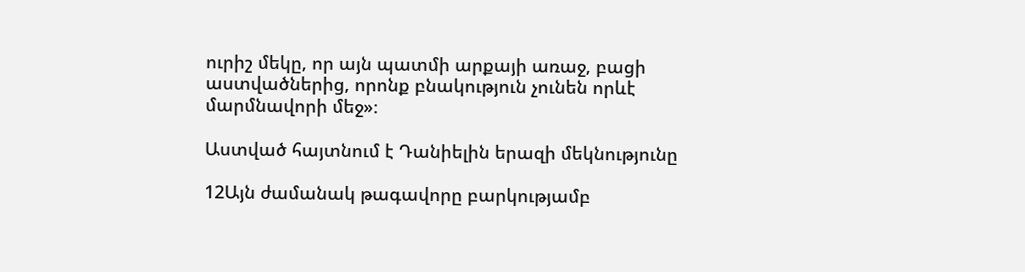ուրիշ մեկը, որ այն պատմի արքայի առաջ, բացի աստվածներից, որոնք բնակություն չունեն որևէ մարմնավորի մեջ»։

Աստված հայտնում է Դանիելին երազի մեկնությունը

12Այն ժամանակ թագավորը բարկությամբ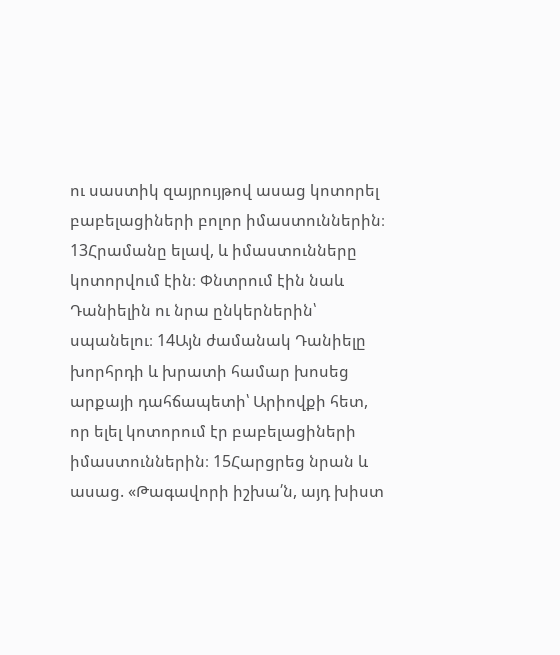ու սաստիկ զայրույթով ասաց կոտորել բաբելացիների բոլոր իմաստուններին։ 13Հրամանը ելավ, և իմաստունները կոտորվում էին։ Փնտրում էին նաև Դանիելին ու նրա ընկերներին՝ սպանելու։ 14Այն ժամանակ Դանիելը խորհրդի և խրատի համար խոսեց արքայի դահճապետի՝ Արիովքի հետ, որ ելել կոտորում էր բաբելացիների իմաստուններին։ 15Հարցրեց նրան և ասաց. «Թագավորի իշխա՛ն, այդ խիստ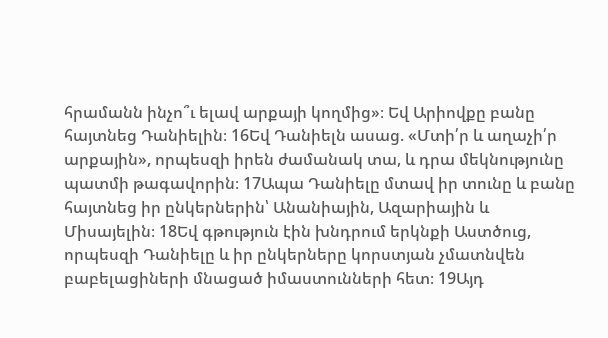հրամանն ինչո՞ւ ելավ արքայի կողմից»։ Եվ Արիովքը բանը հայտնեց Դանիելին։ 16Եվ Դանիելն ասաց. «Մտի՛ր և աղաչի՛ր արքային», որպեսզի իրեն ժամանակ տա, և դրա մեկնությունը պատմի թագավորին։ 17Ապա Դանիելը մտավ իր տունը և բանը հայտնեց իր ընկերներին՝ Անանիային, Ազարիային և Միսայելին։ 18Եվ գթություն էին խնդրում երկնքի Աստծուց, որպեսզի Դանիելը և իր ընկերները կորստյան չմատնվեն բաբելացիների մնացած իմաստունների հետ։ 19Այդ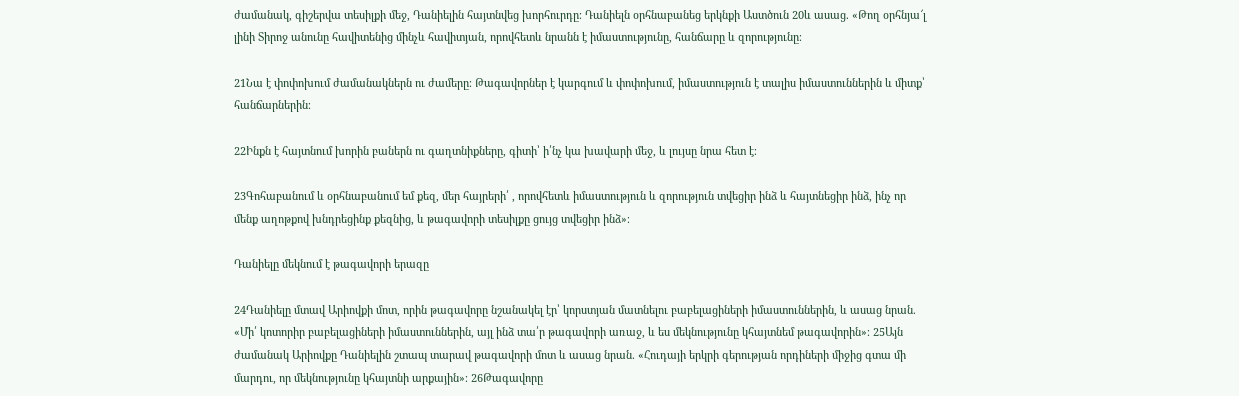ժամանակ, գիշերվա տեսիլքի մեջ, Դանիելին հայտնվեց խորհուրդը։ Դանիելն օրհնաբանեց երկնքի Աստծուն 20և ասաց. «Թող օրհնյա՜լ լինի Տիրոջ անունը հավիտենից մինչև հավիտյան, որովհետև նրանն է իմաստությունը, հանճարը և զորությունը։

21Նա է փոփոխում ժամանակներն ու ժամերը։ Թագավորներ է կարգում և փոփոխում, իմաստություն է տալիս իմաստուններին և միտք՝ հանճարներին։

22Ինքն է հայտնում խորին բաներն ու գաղտնիքները, գիտի՝ ի՛նչ կա խավարի մեջ, և լույսը նրա հետ է։

23Գոհաբանում և օրհնաբանում եմ քեզ, մեր հայրերի՛ , որովհետև իմաստություն և զորություն տվեցիր ինձ և հայտնեցիր ինձ, ինչ որ մենք աղոթքով խնդրեցինք քեզնից, և թագավորի տեսիլքը ցույց տվեցիր ինձ»։

Դանիելը մեկնում է թագավորի երազը

24Դանիելը մտավ Արիովքի մոտ, որին թագավորը նշանակել էր՝ կորստյան մատնելու բաբելացիների իմաստուններին, և ասաց նրան. «Մի՛ կոտորիր բաբելացիների իմաստուններին, այլ ինձ տա՛ր թագավորի առաջ, և ես մեկնությունը կհայտնեմ թագավորին»։ 25Այն ժամանակ Արիովքը Դանիելին շտապ տարավ թագավորի մոտ և ասաց նրան. «Հուդայի երկրի գերության որդիների միջից գտա մի մարդու, որ մեկնությունը կհայտնի արքային»։ 26Թագավորը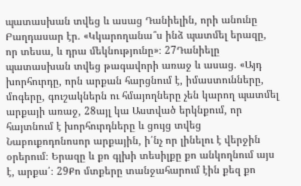պատասխան տվեց և ասաց Դանիելին, որի անունը Բաղդասար էր. «Կկարողանա՞ս ինձ պատմել երազը, որ տեսա, և դրա մեկնությունը»։ 27Դանիելը պատասխան տվեց թագավորի առաջ և ասաց. «Այդ խորհուրդը, որն արքան հարցնում է, իմաստունները, մոգերը, գուշակներն ու հմայողները չեն կարող պատմել արքայի առաջ, 28այլ կա Աստված երկնքում, որ հայտնում է խորհուրդները և ցույց տվեց Նաբուքոդոնոսոր արքային, ի՛նչ որ լինելու է վերջին օրերում։ Երազը և քո գլխի տեսիլքը քո անկողնում այս է, արքա՛։ 29Քո մտքերը տանջահարում էին քեզ քո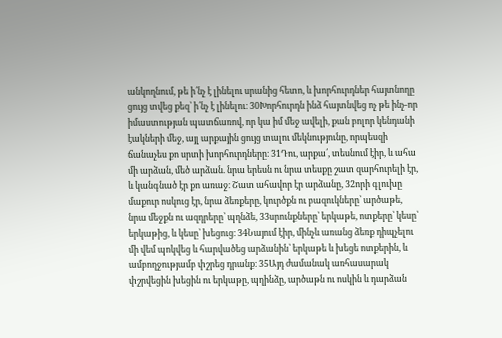անկողնում, թե ի՛նչ է լինելու սրանից հետո, և խորհուրդներ հայտնողը ցույց տվեց քեզ՝ ի՛նչ է լինելու։ 30Խորհուրդն ինձ հայտնվեց ոչ թե ինչ-որ իմաստության պատճառով, որ կա իմ մեջ ավելի, քան բոլոր կենդանի էակների մեջ, այլ արքային ցույց տալու մեկնությունը, որպեսզի ճանաչես քո սրտի խորհուրդները։ 31Դու, արքա՛, տեսնում էիր, և ահա մի արձան, մեծ արձան. նրա երեսն ու նրա տեսքը շատ զարհուրելի էր, և կանգնած էր քո առաջ։ Շատ ահավոր էր արձանը, 32որի գլուխը մաքուր ոսկուց էր, նրա ձեռքերը, կուրծքն ու բազուկները՝ արծաթե, նրա մեջքն ու ազդրերը՝ պղնձե, 33սրունքները՝ երկաթե, ոտքերը՝ կեսը՝ երկաթից, և կեսը՝ խեցուց։ 34Նայում էիր, մինչև առանց ձեռք դիպչելու մի վեմ պոկվեց և հարվածեց արձանին՝ երկաթե և խեցե ոտքերին, և ամբողջությամբ փշրեց դրանք։ 35Այդ ժամանակ առհասարակ փշրվեցին խեցին ու երկաթը, պղինձը, արծաթն ու ոսկին և դարձան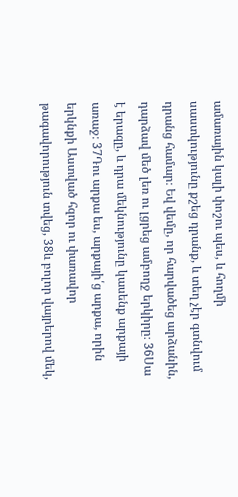ամառային կալի փոշու պես, և հողմի սաստկությունը քշեց դրանք, և տեղ չէր գտնվում դրանց համար։ Եվ վեմը, որ հարվածեց արձանին, դարձավ մեծ լեռ ու լցրեց ամբողջ երկիրը։ 36Սա է երազը, և դրա մեկնությունը կասենք արքայի առաջ։ 37Դու արքա ես, արքայի՛ց արքա, որին երկնքի Աստված հզոր ու փառավոր թագավորություն տվեց, 38և բոլոր վայրերով մեկ,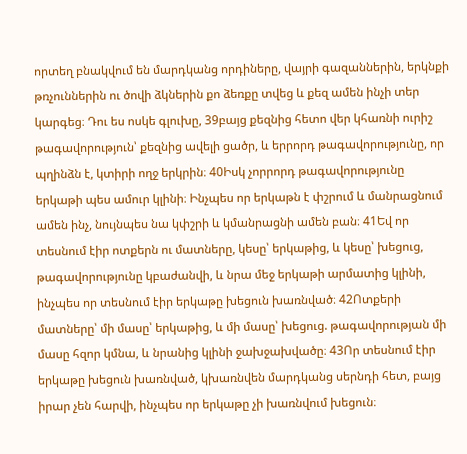որտեղ բնակվում են մարդկանց որդիները, վայրի գազաններին, երկնքի թռչուններին ու ծովի ձկներին քո ձեռքը տվեց և քեզ ամեն ինչի տեր կարգեց։ Դու ես ոսկե գլուխը, 39բայց քեզնից հետո վեր կհառնի ուրիշ թագավորություն՝ քեզնից ավելի ցածր, և երրորդ թագավորությունը, որ պղինձն է, կտիրի ողջ երկրին։ 40Իսկ չորրորդ թագավորությունը երկաթի պես ամուր կլինի։ Ինչպես որ երկաթն է փշրում և մանրացնում ամեն ինչ, նույնպես նա կփշրի և կմանրացնի ամեն բան։ 41Եվ որ տեսնում էիր ոտքերն ու մատները, կեսը՝ երկաթից, և կեսը՝ խեցուց, թագավորությունը կբաժանվի, և նրա մեջ երկաթի արմատից կլինի, ինչպես որ տեսնում էիր երկաթը խեցուն խառնված։ 42Ոտքերի մատները՝ մի մասը՝ երկաթից, և մի մասը՝ խեցուց. թագավորության մի մասը հզոր կմնա, և նրանից կլինի ջախջախվածը։ 43Որ տեսնում էիր երկաթը խեցուն խառնված, կխառնվեն մարդկանց սերնդի հետ, բայց իրար չեն հարվի, ինչպես որ երկաթը չի խառնվում խեցուն։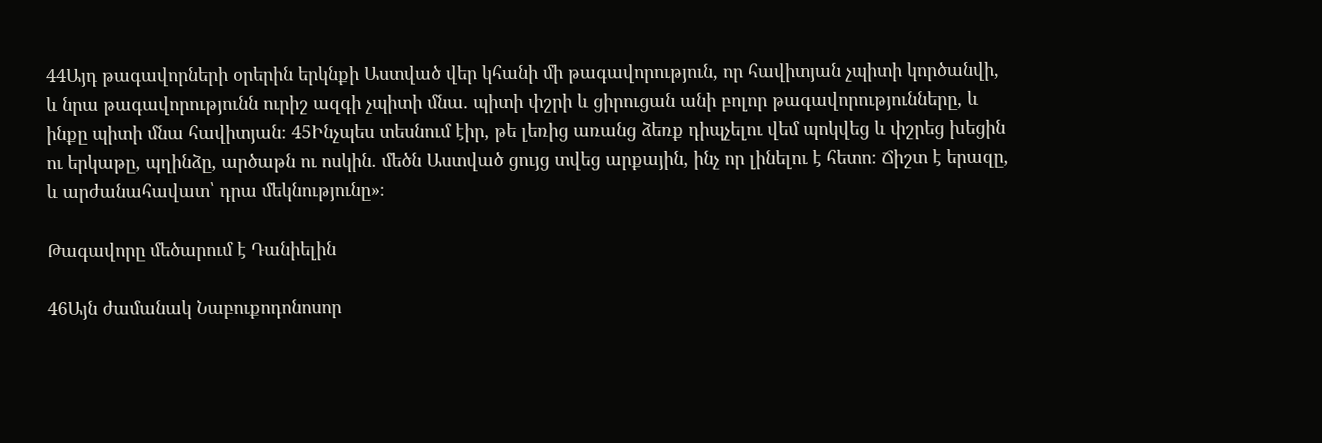44Այդ թագավորների օրերին երկնքի Աստված վեր կհանի մի թագավորություն, որ հավիտյան չպիտի կործանվի, և նրա թագավորությունն ուրիշ ազգի չպիտի մնա. պիտի փշրի և ցիրուցան անի բոլոր թագավորությունները, և ինքը պիտի մնա հավիտյան։ 45Ինչպես տեսնում էիր, թե լեռից առանց ձեռք դիպչելու վեմ պոկվեց և փշրեց խեցին ու երկաթը, պղինձը, արծաթն ու ոսկին. մեծն Աստված ցույց տվեց արքային, ինչ որ լինելու է հետո։ Ճիշտ է երազը, և արժանահավատ՝ դրա մեկնությունը»։

Թագավորը մեծարում է Դանիելին

46Այն ժամանակ Նաբուքոդոնոսոր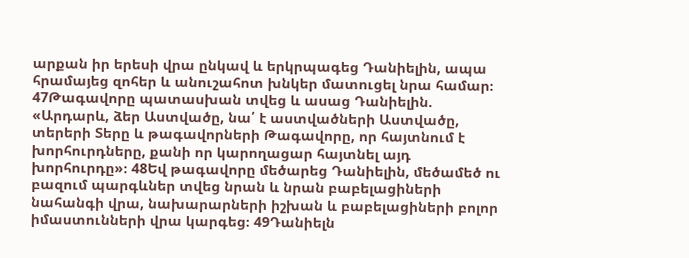արքան իր երեսի վրա ընկավ և երկրպագեց Դանիելին, ապա հրամայեց զոհեր և անուշահոտ խնկեր մատուցել նրա համար։ 47Թագավորը պատասխան տվեց և ասաց Դանիելին. «Արդարև, ձեր Աստվածը, նա՛ է աստվածների Աստվածը, տերերի Տերը և թագավորների Թագավորը, որ հայտնում է խորհուրդները, քանի որ կարողացար հայտնել այդ խորհուրդը»։ 48Եվ թագավորը մեծարեց Դանիելին, մեծամեծ ու բազում պարգևներ տվեց նրան և նրան բաբելացիների նահանգի վրա, նախարարների իշխան և բաբելացիների բոլոր իմաստունների վրա կարգեց։ 49Դանիելն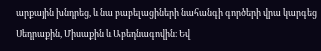արքային խնդրեց, և նա բաբելացիների նահանգի գործերի վրա կարգեց Սեդրաքին, Միսաքին և Աբեդնագովին։ Եվ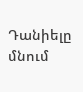Դանիելը մնում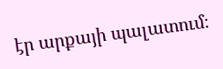էր արքայի պալատում։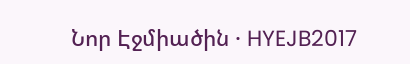Նոր Էջմիածին · HYEJB2017